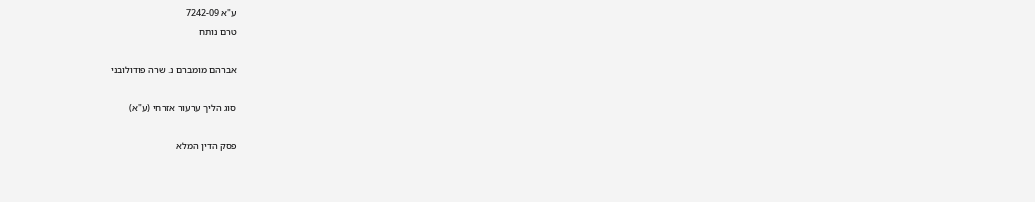ע"א 7242-09
טרם נותח

אברהם מומברם נ. שרה פודולובני

סוג הליך ערעור אזרחי (ע"א)

פסק הדין המלא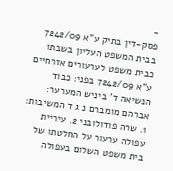-
פסק-דין בתיק ע"א 7242/09 בבית המשפט העליון בשבתו כבית משפט לערעורים אזרחיים ע"א 7242/09 בפני: כבוד הנשיאה ד' ביניש המערער: אברהם מומברם נ ג ד המשיבות: 1. שרה פודולובני 2. עיריית עפולה ערעור על החלטתו של בית משפט השלום בעפולה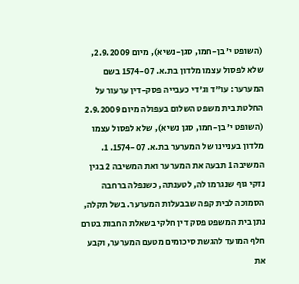(השופט י' בן-חמו, סגן-נשיא), מיום 2.9.2009, שלא לפסול עצמו מלדון בת.א. 1574-07 בשם המערער: עו"ד וג'די כעבייה פסק-דין ערעור על החלטת בית משפט השלום בעפולה מיום 2.9.2009 (השופט י' בן-חמו, סגן נשיא), שלא לפסול עצמו מלדון בעניינו של המערער בת.א. 1574-07. 1. המשיבה 1 תבעה את המערער ואת המשיבה 2 בגין נזקי גוף שנגרמו לה, לטענתה, כשנפלה ברחבה הסמוכה לבית קפה שבבעלות המערער. בשל תקלה, נתן בית המשפט פסק דין חלקי בשאלת החבות בטרם חלף המועד להגשת סיכומים מטעם המערער, וקבע את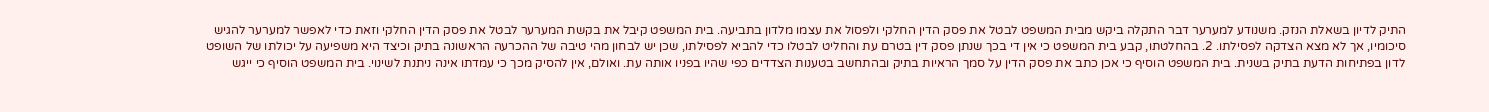התיק לדיון בשאלת הנזק. משנודע למערער דבר התקלה ביקש מבית המשפט לבטל את פסק הדין החלקי ולפסול את עצמו מלדון בתביעה. בית המשפט קיבל את בקשת המערער לבטל את פסק הדין החלקי וזאת כדי לאפשר למערער להגיש סיכומיו, אך לא מצא הצדקה לפסילתו. 2. בהחלטתו, קבע בית המשפט כי אין די בכך שנתן פסק דין בטרם עת והחליט לבטלו כדי להביא לפסילתו, שכן יש לבחון מהי טיבה של ההכרעה הראשונה בתיק וכיצד היא משפיעה על יכולתו של השופט לדון בפתיחות הדעת בתיק בשנית. בית המשפט הוסיף כי אכן כתב את פסק הדין על סמך הראיות בתיק ובהתחשב בטענות הצדדים כפי שהיו בפניו אותה עת. ואולם, אין להסיק מכך כי עמדתו אינה ניתנת לשינוי. בית המשפט הוסיף כי ייגש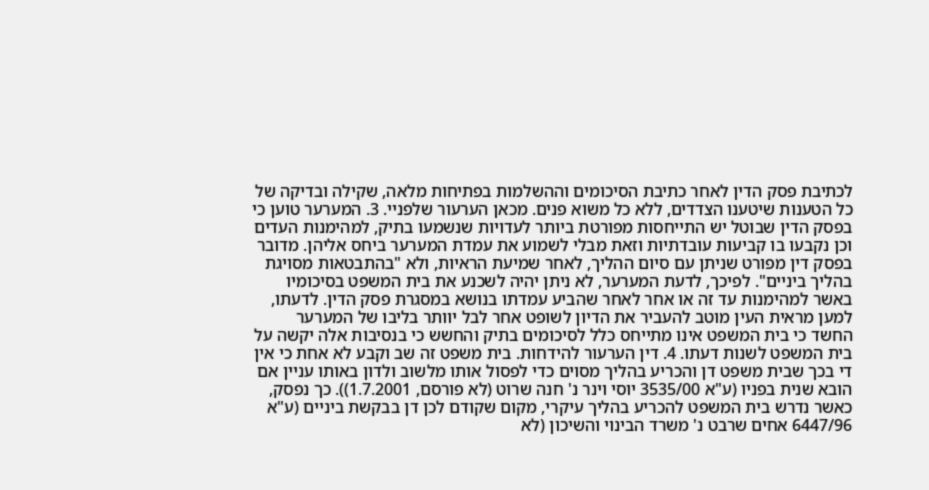לכתיבת פסק הדין לאחר כתיבת הסיכומים וההשלמות בפתיחות מלאה, שקילה ובדיקה של כל הטענות שיטענו הצדדים, ללא כל משוא פנים. מכאן הערעור שלפניי. 3. המערער טוען כי בפסק הדין שבוטל יש התייחסות מפורטת ביותר לעדויות שנשמעו בתיק, למהימנות העדים וכן נקבעו בו קביעות עובדתיות וזאת מבלי לשמוע את עמדת המערער ביחס אליהן. מדובר בפסק דין מפורט שניתן עם סיום ההליך, לאחר שמיעת הראיות, ולא "בהתבטאות מסויגת בהליך ביניים". לפיכך, לדעת המערער, לא ניתן יהיה לשכנע את בית המשפט בסיכומיו באשר למהימנות עד זה או אחר לאחר שהביע עמדתו בנושא במסגרת פסק הדין. לדעתו, למען מראית העין מוטב להעביר את הדיון לשופט אחר לבל יוותר בליבו של המערער החשד כי בית המשפט אינו מתייחס כלל לסיכומים בתיק והחשש כי בנסיבות אלה יקשה על בית המשפט לשנות דעתו. 4. דין הערעור להידחות. בית משפט זה שב וקבע לא אחת כי אין די בכך שבית משפט דן והכריע בהליך מסוים כדי לפסול אותו מלשוב ולדון באותו עניין אם הובא שנית בפניו (ע"א 3535/00 יוסי וינר נ' חנה שרוט (לא פורסם, 1.7.2001)). כך נפסק, כאשר נדרש בית המשפט להכריע בהליך עיקרי, מקום שקודם לכן דן בבקשת ביניים (ע"א 6447/96 אחים שרבט נ' משרד הבינוי והשיכון (לא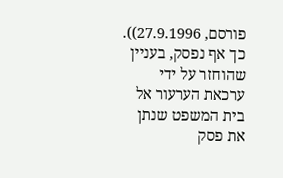פורסם, 27.9.1996)). כך אף נפסק, בעניין שהוחזר על ידי ערכאת הערעור אל בית המשפט שנתן את פסק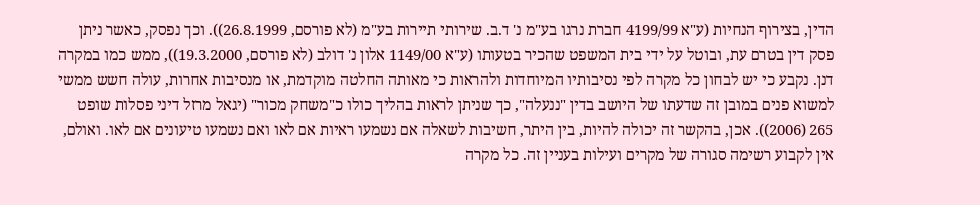הדין, בצירוף הנחיות (ע"א 4199/99 חברת נרגו בע"מ נ' ד.ב. שירותי תיירות בע"מ (לא פורסם, 26.8.1999)). וכך נפסק, כאשר ניתן פסק דין בטרם עת, ובוטל על ידי בית המשפט שהכיר בטעותו (ע"א 1149/00 אלון נ' דולב (לא פורסם, 19.3.2000)), ממש כמו במקרה דנן. נקבע כי יש לבחון כל מקרה לפי נסיבותיו המיוחדות ולהראות כי מאותה החלטה מוקדמת, או מנסיבות אחרות, עולה חשש ממשי למשוא פנים במובן זה שדעתו של היושב בדין "ננעלה", כך שניתן לראות בהליך כולו כ"משחק מכור" (יגאל מרזל דיני פסלות שופט 265 (2006)). אכן, בהקשר זה יכולה להיות, בין היתר, חשיבות לשאלה אם נשמעו ראיות אם לאו ואם נשמעו טיעונים אם לאו. ואולם, אין לקבוע רשימה סגורה של מקרים ועילות בעניין זה. כל מקרה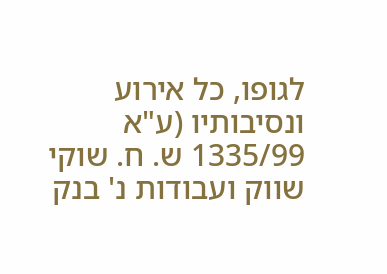לגופו, כל אירוע ונסיבותיו (ע"א 1335/99 ש. ח. שוקי שווק ועבודות נ' בנק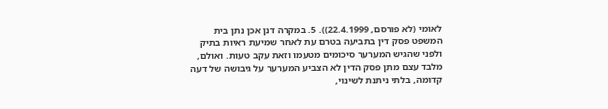לאומי (לא פורסם, 22.4.1999)). 5. במקרה דנן אכן נתן בית המשפט פסק דין בתביעה בטרם עת לאחר שמיעת ראיות בתיק ולפני שהגיש המערער סיכומים מטעמו וזאת עקב טעות. ואולם, מלבד עצם מתן פסק הדין לא הצביע המערער על גיבושה של דעה קדומה, בלתי ניתנת לשינוי,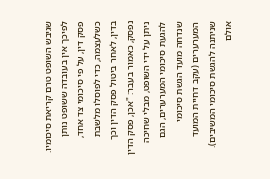שגיבש השופט טרם קריאת סיכומיו. לפיכך אין בעובדה ששופט נותן פסק דין, על פי סיכומי צד אחד, כשלעצמה, כדי לפוסלו מלשבת בדין, לאחר ביטול פסק הדין וכך נפסק, כאמור בעבר: "אכן, פסק הדין ניתן על ידי השופט, מבלי שחיכה להגעת סיכומי המערערים, הגם שנדחה מועד הגשת סיכומי המערערים (עקב דחיית המועד שניתנה להגשת סיכומי המשיבים). אולם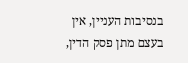בנסיבות העניין, אין בעצם מתן פסק הדין,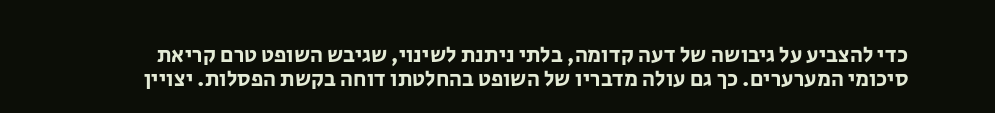כדי להצביע על גיבושה של דעה קדומה, בלתי ניתנת לשינוי, שגיבש השופט טרם קריאת סיכומי המערערים. כך גם עולה מדבריו של השופט בהחלטתו דוחה בקשת הפסלות. יצויין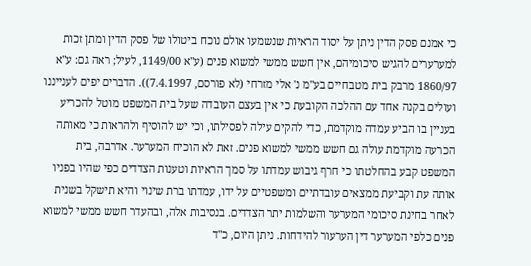כי אמנם פסק הדין ניתן על יסוד הראיות שנשמעו אולם נוכח ביטולו של פסק הדין ומתן זכות למערערים להגיש סיכומיהם, אין חשש ממשי למשוא פנים (ע"א 1149/00, לעיל; ראה גם: ע"א 1860/97 מרבק בית מטבחיים בע"מ נ' אלי מזרחי (לא פורסם, 7.4.1997)). הדברים יפים לענייננו ועולים בקנה אחד עם ההלכה הקובעת כי אין בעצם העובדה שעל בית המשפט מוטל להכריע בעניין בו הביע עמדה מוקדמת, כדי להקים עילה לפסילתו, וכי יש להוסיף ולהראות כי מאותה הכרעה מוקדמת עולה גם חשש ממשי למשוא פנים. זאת לא הוכיח המערער. אדרבה, בית המשפט קבע בהחלטתו כי חרף גיבוש עמדתו על סמך הראיות וטענות הצדדים כפי שהיו בפניו אותה עת וקביעת ממצאים עובדתיים ומשפטיים על ידו, עמדתו ברת שינוי והיא תישקל בשנית לאחר בחינת סיכומי המערער והשלמות יתר הצדדים. בנסיבות אלה, ובהעדר חשש ממשי למשוא פנים כלפי המערער דין הערעור להידחות. ניתן היום, כ"ד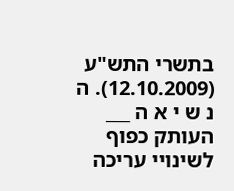בתשרי התש"ע (12.10.2009). ה נ ש י א ה ___ העותק כפוף לשינויי עריכה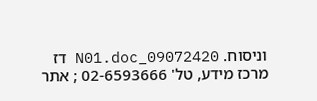וניסוח. 09072420_N01.doc דז מרכז מידע, טל' 02-6593666 ; אתר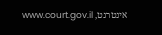אינטרנט, www.court.gov.il